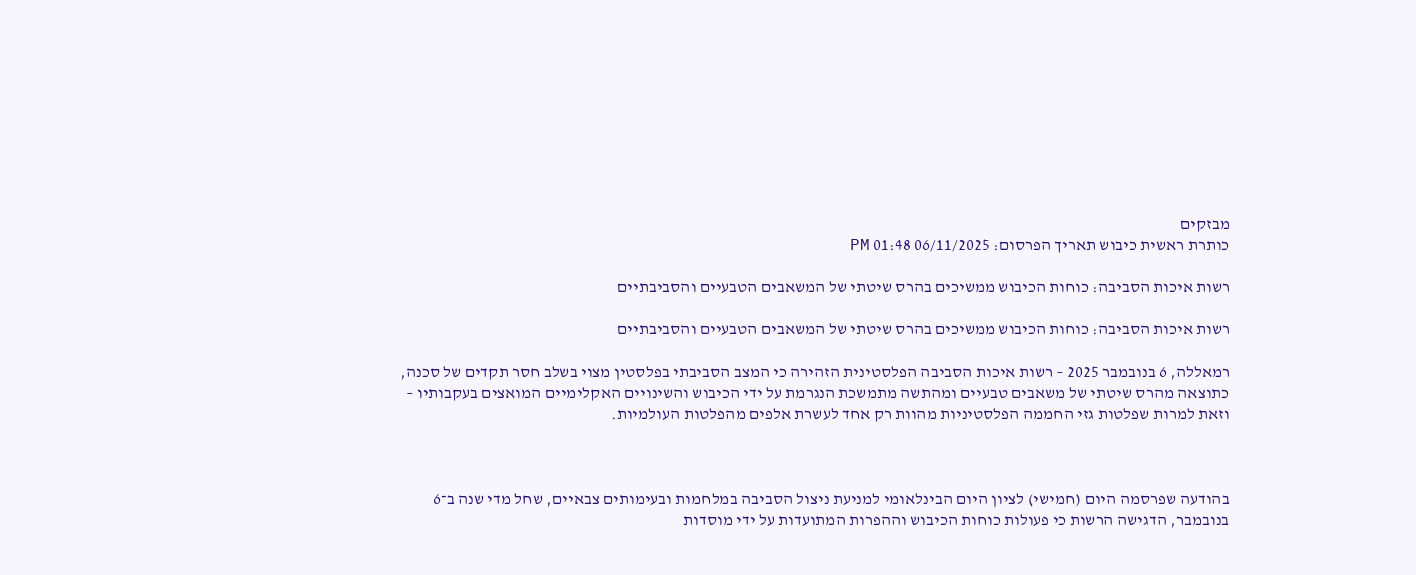מבזקים
כותרת ראשית כיבוש תאריך הפרסום: 06/11/2025 01:48 PM

רשות איכות הסביבה: כוחות הכיבוש ממשיכים בהרס שיטתי של המשאבים הטבעיים והסביבתיים

רשות איכות הסביבה: כוחות הכיבוש ממשיכים בהרס שיטתי של המשאבים הטבעיים והסביבתיים

רמאללה, 6 בנובמבר 2025 – רשות איכות הסביבה הפלסטינית הזהירה כי המצב הסביבתי בפלסטין מצוי בשלב חסר תקדים של סכנה, כתוצאה מהרס שיטתי של משאבים טבעיים ומהתשה מתמשכת הנגרמת על ידי הכיבוש והשינויים האקלימיים המואצים בעקבותיו – וזאת למרות שפלטות גזי החממה הפלסטיניות מהוות רק אחד לעשרת אלפים מהפלטות העולמיות.



בהודעה שפרסמה היום (חמישי) לציון היום הבינלאומי למניעת ניצול הסביבה במלחמות ובעימותים צבאיים, שחל מדי שנה ב־6 בנובמבר, הדגישה הרשות כי פעולות כוחות הכיבוש וההפרות המתועדות על ידי מוסדות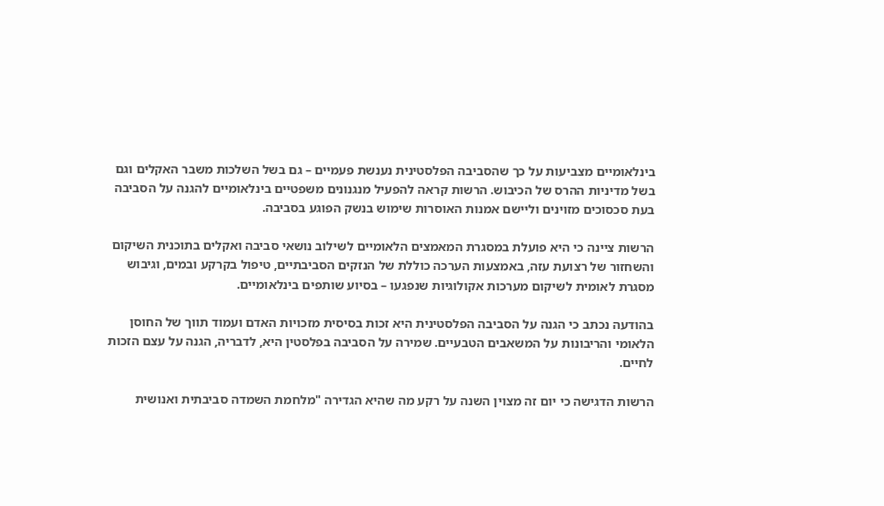בינלאומיים מצביעות על כך שהסביבה הפלסטינית נענשת פעמיים – גם בשל השלכות משבר האקלים וגם בשל מדיניות ההרס של הכיבוש. הרשות קראה להפעיל מנגנונים משפטיים בינלאומיים להגנה על הסביבה בעת סכסוכים מזוינים וליישם אמנות האוסרות שימוש בנשק הפוגע בסביבה.

הרשות ציינה כי היא פועלת במסגרת המאמצים הלאומיים לשילוב נושאי סביבה ואקלים בתוכנית השיקום והשחזור של רצועת עזה, באמצעות הערכה כוללת של הנזקים הסביבתיים, טיפול בקרקע ובמים, וגיבוש מסגרת לאומית לשיקום מערכות אקולוגיות שנפגעו – בסיוע שותפים בינלאומיים.

בהודעה נכתב כי הגנה על הסביבה הפלסטינית היא זכות בסיסית מזכויות האדם ועמוד תווך של החוסן הלאומי והריבונות על המשאבים הטבעיים. שמירה על הסביבה בפלסטין היא, לדבריה, הגנה על עצם הזכות לחיים.

הרשות הדגישה כי יום זה מצוין השנה על רקע מה שהיא הגדירה "מלחמת השמדה סביבתית ואנושית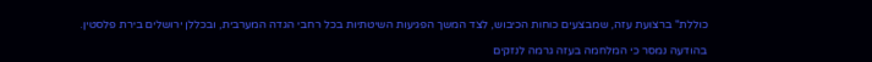כוללת" ברצועת עזה, שמבצעים כוחות הכיבוש, לצד המשך הפגיעות השיטתיות בכל רחבי הגדה המערבית, ובכללן ירושלים בירת פלסטין.

בהודעה נמסר כי המלחמה בעזה גרמה לנזקים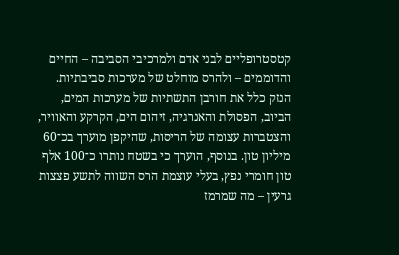קטסטרופליים לבני אדם ולמרכיבי הסביבה – החיים והדוממים – ולהרס מוחלט של מערכות סביבתיות. הנזק כלל את חורבן התשתיות של מערכות המים, הביוב, הפסולת והאנרגיה, זיהום הים, הקרקע והאוויר, והצטברות עצומה של הריסות, שהיקפן מוערך בכ־60 מיליון טון. בנוסף, הוערך כי בשטח נותרו כ־100 אלף טון חומרי נפץ, בעלי עוצמת הרס השווה לתשע פצצות גרעין – מה שמרמז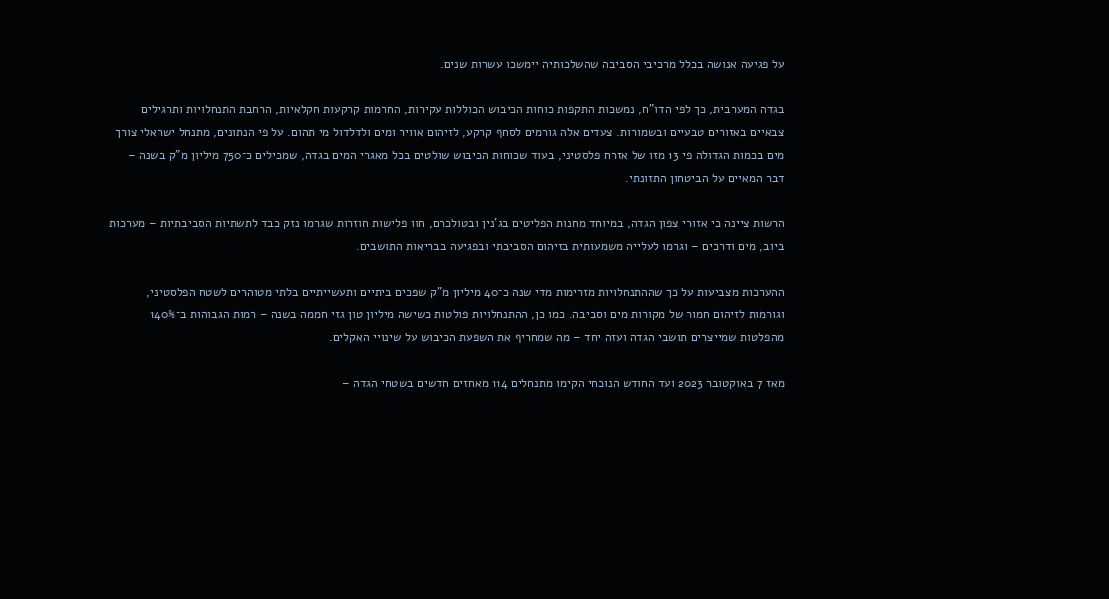על פגיעה אנושה בכלל מרכיבי הסביבה שהשלכותיה יימשכו עשרות שנים.

בגדה המערבית, כך לפי הדו"ח, נמשכות התקפות כוחות הכיבוש הכוללות עקירות, החרמות קרקעות חקלאיות, הרחבת התנחלויות ותרגילים צבאיים באזורים טבעיים ובשמורות. צעדים אלה גורמים לסחף קרקע, לזיהום אוויר ומים ולדלדול מי תהום. על פי הנתונים, מתנחל ישראלי צורך מים בכמות הגדולה פי 13 מזו של אזרח פלסטיני, בעוד שכוחות הכיבוש שולטים בכל מאגרי המים בגדה, שמכילים כ־750 מיליון מ"ק בשנה – דבר המאיים על הביטחון התזונתי.

הרשות ציינה כי אזורי צפון הגדה, במיוחד מחנות הפליטים בג'נין ובטולכרם, חוו פלישות חוזרות שגרמו נזק כבד לתשתיות הסביבתיות – מערכות ביוב, מים ודרכים – וגרמו לעלייה משמעותית בזיהום הסביבתי ובפגיעה בבריאות התושבים.

ההערכות מצביעות על כך שההתנחלויות מזרימות מדי שנה כ־40 מיליון מ"ק שפכים ביתיים ותעשייתיים בלתי מטוהרים לשטח הפלסטיני, וגורמות לזיהום חמור של מקורות מים וסביבה. כמו כן, ההתנחלויות פולטות כשישה מיליון טון גזי חממה בשנה – רמות הגבוהות ב־140% מהפלטות שמייצרים תושבי הגדה ועזה יחד – מה שמחריף את השפעת הכיבוש על שינויי האקלים.

מאז 7 באוקטובר 2023 ועד החודש הנוכחי הקימו מתנחלים 114 מאחזים חדשים בשטחי הגדה –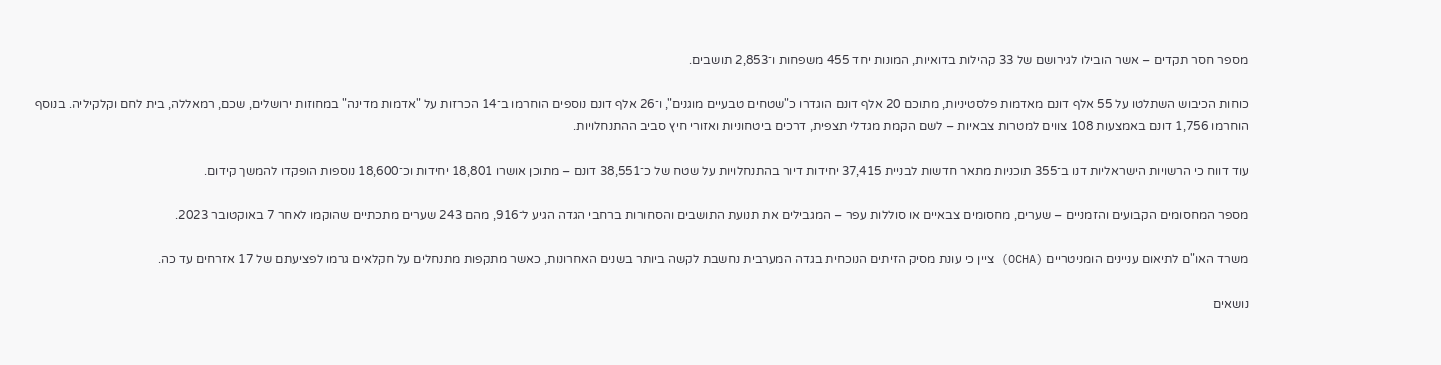מספר חסר תקדים – אשר הובילו לגירושם של 33 קהילות בדואיות, המונות יחד 455 משפחות ו־2,853 תושבים.

כוחות הכיבוש השתלטו על 55 אלף דונם מאדמות פלסטיניות, מתוכם 20 אלף דונם הוגדרו כ"שטחים טבעיים מוגנים", ו־26 אלף דונם נוספים הוחרמו ב־14 הכרזות על "אדמות מדינה" במחוזות ירושלים, שכם, רמאללה, בית לחם וקלקיליה. בנוסף הוחרמו 1,756 דונם באמצעות 108 צווים למטרות צבאיות – לשם הקמת מגדלי תצפית, דרכים ביטחוניות ואזורי חיץ סביב ההתנחלויות.

עוד דווח כי הרשויות הישראליות דנו ב־355 תוכניות מתאר חדשות לבניית 37,415 יחידות דיור בהתנחלויות על שטח של כ־38,551 דונם – מתוכן אושרו 18,801 יחידות וכ־18,600 נוספות הופקדו להמשך קידום.

מספר המחסומים הקבועים והזמניים – שערים, מחסומים צבאיים או סוללות עפר – המגבילים את תנועת התושבים והסחורות ברחבי הגדה הגיע ל־916, מהם 243 שערים מתכתיים שהוקמו לאחר 7 באוקטובר 2023.

משרד האו"ם לתיאום עניינים הומניטריים (OCHA) ציין כי עונת מסיק הזיתים הנוכחית בגדה המערבית נחשבת לקשה ביותר בשנים האחרונות, כאשר מתקפות מתנחלים על חקלאים גרמו לפציעתם של 17 אזרחים עד כה.

נושאים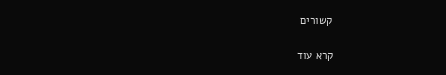קשורים

קרא עוד